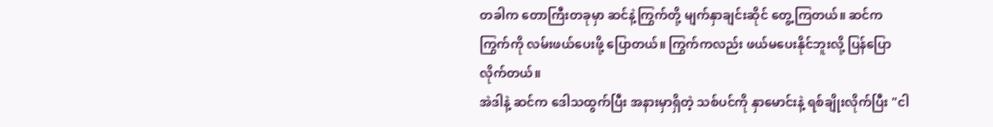တခါက တောကြီးတခုမှာ ဆင်နဲ့ကြွက်တို့ မျက်နှာချင်းဆိုင် တွေ့ကြတယ်။ ဆင်က ကြွက်ကို လမ်းဖယ်ပေးဖို့ ပြောတယ်။ ကြွက်ကလည်း ဖယ်မပေးနိုင်ဘူးလို့ ပြန်ပြောလိုက်တယ်။
အဲဒါနဲ့ ဆင်က ဒေါသထွက်ပြီး အနားမှာရှိတဲ့ သစ်ပင်ကို နှာမောင်းနဲ့ ရစ်ချိုးလိုက်ပြီး "ငါ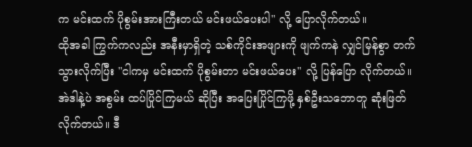က မင်းထက် ပိုစွမ်းအားကြီးတယ် မင်းဖယ်ပေးပါ" လို့ ပြောလိုက်တယ်။
ထိုအခါ ကြွက်ကလည်း အနီးမှာရှိတဲ့ သစ်ကိုင်းအဖျားကို ဖျက်ကနဲ လျှင်မြန်စွာ တက်သွားလိုက်ပြီး "ငါကမှ မင်းထက် ပိုစွမ်းတာ မင်းဖယ်ပေး" လို့ ပြန်ပြော လိုက်တယ်။
အဲဒါနဲ့ပဲ အစွမ်း ထပ်ပြိုင်ကြမယ် ဆိုပြီး အပြေးပြိုင်ကြဖို့ နှစ်ဦးသဘောတူ ဆုံးဖြတ်လိုက်တယ်။ ဒီ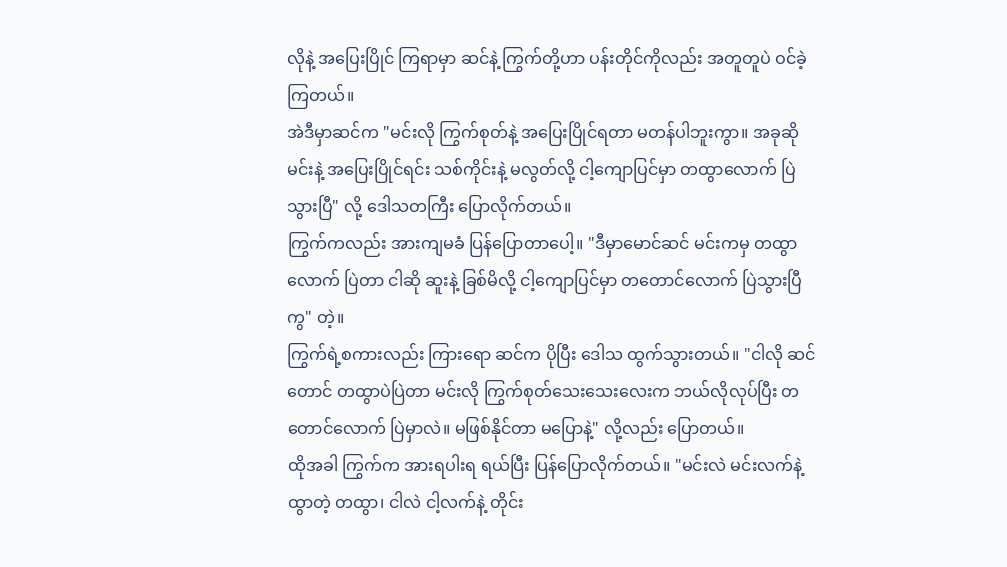လိုနဲ့ အပြေးပြိုင် ကြရာမှာ ဆင်နဲ့ ကြွက်တို့ဟာ ပန်းတိုင်ကိုလည်း အတူတူပဲ ဝင်ခဲ့ကြတယ်။
အဲဒီမှာဆင်က "မင်းလို ကြွက်စုတ်နဲ့ အပြေးပြိုင်ရတာ မတန်ပါဘူးကွာ။ အခုဆို မင်းနဲ့ အပြေးပြိုင်ရင်း သစ်ကိုင်းနဲ့ မလွတ်လို့ ငါ့ကျောပြင်မှာ တထွာလောက် ပြဲသွားပြီ" လို့ ဒေါသတကြီး ပြောလိုက်တယ်။
ကြွက်ကလည်း အားကျမခံ ပြန်ပြောတာပေါ့။ "ဒီမှာမောင်ဆင် မင်းကမှ တထွာလောက် ပြဲတာ ငါဆို ဆူးနဲ့ ခြစ်မိလို့ ငါ့ကျောပြင်မှာ တတောင်လောက် ပြဲသွားပြီကွ" တဲ့။
ကြွက်ရဲ့စကားလည်း ကြားရော ဆင်က ပိုပြီး ဒေါသ ထွက်သွားတယ်။ "ငါလို ဆင်တောင် တထွာပဲပြဲတာ မင်းလို ကြွက်စုတ်သေးသေးလေးက ဘယ်လိုလုပ်ပြီး တတောင်လောက် ပြဲမှာလဲ။ မဖြစ်နိုင်တာ မပြောနဲ့" လို့လည်း ပြောတယ်။
ထိုအခါ ကြွက်က အားရပါးရ ရယ်ပြီး ပြန်ပြောလိုက်တယ်။ "မင်းလဲ မင်းလက်နဲ့ ထွာတဲ့ တထွာ၊ ငါလဲ ငါ့လက်နဲ့ တိုင်း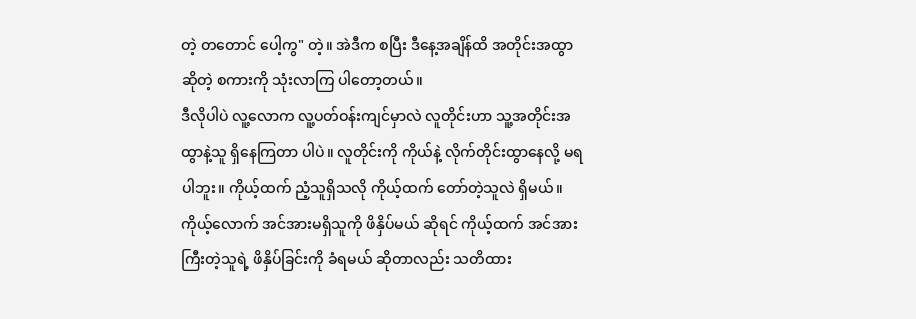တဲ့ တတောင် ပေါ့ကွ" တဲ့။ အဲဒီက စပြီး ဒီနေ့အချိန်ထိ အတိုင်းအထွာဆိုတဲ့ စကားကို သုံးလာကြ ပါတော့တယ်။
ဒီလိုပါပဲ လူ့လောက လူ့ပတ်ဝန်းကျင်မှာလဲ လူတိုင်းဟာ သူ့အတိုင်းအထွာနဲ့သူ ရှိနေကြတာ ပါပဲ။ လူတိုင်းကို ကိုယ်နဲ့ လိုက်တိုင်းထွာနေလို့ မရပါဘူး။ ကိုယ့်ထက် ညံ့သူရှိသလို ကိုယ့်ထက် တော်တဲ့သူလဲ ရှိမယ်။
ကိုယ့်လောက် အင်အားမရှိသူကို ဖိနှိပ်မယ် ဆိုရင် ကိုယ့်ထက် အင်အားကြီးတဲ့သူရဲ့ ဖိနှိပ်ခြင်းကို ခံရမယ် ဆိုတာလည်း သတိထား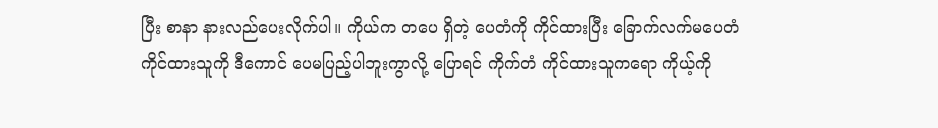ပြီး စာနာ နားလည်ပေးလိုက်ပါ။ ကိုယ်က တပေ ရှိတဲ့ ပေတံကို ကိုင်ထားပြီး ခြောက်လက်မပေတံ ကိုင်ထားသူကို ဒီကောင် ပေမပြည့်ပါဘူးကွာလို့ ပြောရင် ကိုက်တံ ကိုင်ထားသူကရော ကိုယ့်ကို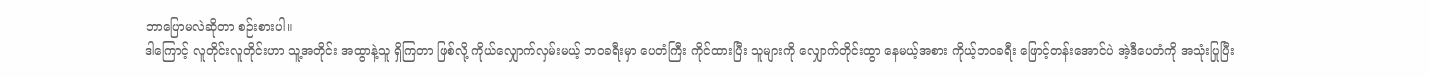ဘာပြောမလဲဆိုတာ စဉ်းစားပါ။
ဒါကြောင့် လူတိုင်းလူတိုင်းဟာ သူ့အတိုင်း အထွာနဲ့သူ ရှိကြတာ ဖြစ်လို့ ကိုယ်လျှောက်လှမ်းမယ့် ဘဝခရီးမှာ ပေတံကြီး ကိုင်ထားပြီး သူများကို လျှောက်တိုင်းထွာ နေမယ့်အစား ကိုယ့်ဘဝခရီး ဖြောင့်တန်းအောင်ပဲ အဲ့ဒီပေတံကို အသုံးပြုပြီး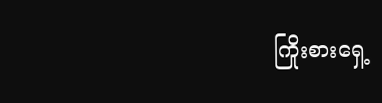ကြိုးစားရှေ့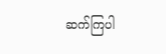ဆက်ကြပါ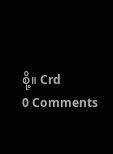စို့။ Crd
0 Comments